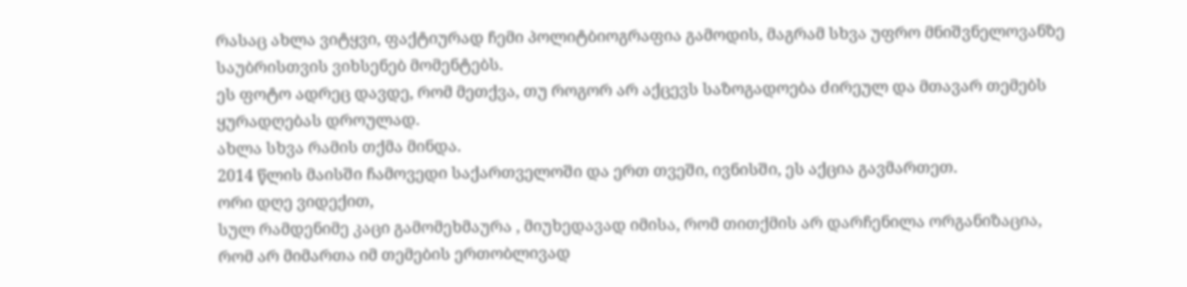რასაც ახლა ვიტყვი, ფაქტიურად ჩემი პოლიტბიოგრაფია გამოდის, მაგრამ სხვა უფრო მნიშვნელოვანზე საუბრისთვის ვიხსენებ მომენტებს.
ეს ფოტო ადრეც დავდე, რომ მეთქვა, თუ როგორ არ აქცევს საზოგადოება ძირეულ და მთავარ თემებს ყურადღებას დროულად.
ახლა სხვა რამის თქმა მინდა.
2014 წლის მაისში ჩამოვედი საქართველოში და ერთ თვეში, ივნისში, ეს აქცია გავმართეთ.
ორი დღე ვიდექით,
სულ რამდენიმე კაცი გამომეხმაურა , მიუხედავად იმისა, რომ თითქმის არ დარჩენილა ორგანიზაცია, რომ არ მიმართა იმ თემების ერთობლივად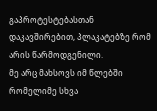გაპროტესტებასთან დაკავშირებით, პლაკატებზე რომ არის წარმოდგენილი.
მე არც მახსოვს იმ წლებში რომელიმე სხვა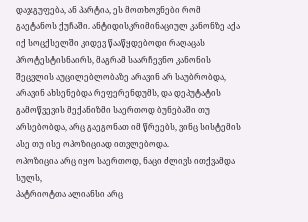დაჯგუფება, ან პარტია, ეს მოთხოვნები რომ გაეტანოს ქუჩაში. ანტიდისკრიმინაციულ კანონზე აქა იქ სოცქსელში კიდევ წააწყდებოდი რაღაცას პროტესტისნაირს, მაგრამ საარჩევნო კანონის შეცვლის აუცილებლობაზე არავინ არ საუბრობდა, არავინ ახსენებდა რეფერენდუმს, და დეპუტატის გამოწვევის მექანიზმი საერთოდ ბუნებაში თუ არსებობდა, არც გაეგონათ იმ წრეებს, ვინც სისტემის ასე თუ ისე ოპოზიციად ითვლებოდა.
ოპოზიცია არც იყო საერთოდ, ნაცი ძლივს ითქვამდა სულს,
პატრიოტთა ალიანსი არც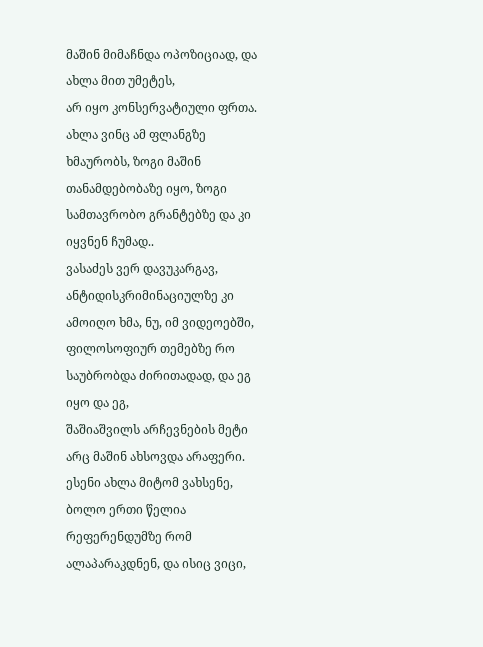მაშინ მიმაჩნდა ოპოზიციად, და ახლა მით უმეტეს,
არ იყო კონსერვატიული ფრთა.
ახლა ვინც ამ ფლანგზე ხმაურობს, ზოგი მაშინ თანამდებობაზე იყო, ზოგი სამთავრობო გრანტებზე და კი იყვნენ ჩუმად..
ვასაძეს ვერ დავუკარგავ, ანტიდისკრიმინაციულზე კი ამოიღო ხმა, ნუ, იმ ვიდეოებში, ფილოსოფიურ თემებზე რო საუბრობდა ძირითადად, და ეგ იყო და ეგ,
შაშიაშვილს არჩევნების მეტი არც მაშინ ახსოვდა არაფერი.
ესენი ახლა მიტომ ვახსენე, ბოლო ერთი წელია რეფერენდუმზე რომ ალაპარაკდნენ, და ისიც ვიცი,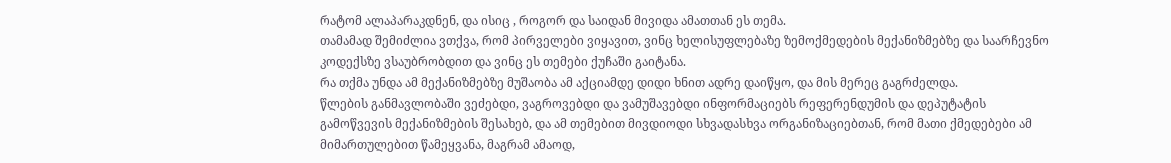რატომ ალაპარაკდნენ, და ისიც , როგორ და საიდან მივიდა ამათთან ეს თემა.
თამამად შემიძლია ვთქვა, რომ პირველები ვიყავით, ვინც ხელისუფლებაზე ზემოქმედების მექანიზმებზე და საარჩევნო კოდექსზე ვსაუბრობდით და ვინც ეს თემები ქუჩაში გაიტანა.
რა თქმა უნდა ამ მექანიზმებზე მუშაობა ამ აქციამდე დიდი ხნით ადრე დაიწყო, და მის მერეც გაგრძელდა.
წლების განმავლობაში ვეძებდი, ვაგროვებდი და ვამუშავებდი ინფორმაციებს რეფერენდუმის და დეპუტატის გამოწვევის მექანიზმების შესახებ, და ამ თემებით მივდიოდი სხვადასხვა ორგანიზაციებთან, რომ მათი ქმედებები ამ მიმართულებით წამეყვანა, მაგრამ ამაოდ,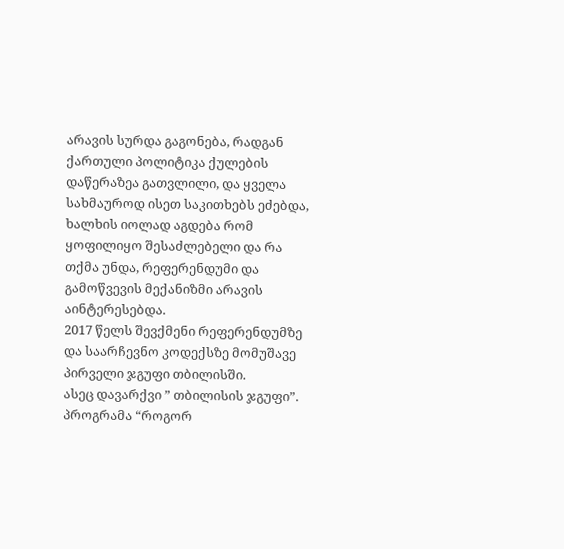არავის სურდა გაგონება, რადგან ქართული პოლიტიკა ქულების დაწერაზეა გათვლილი, და ყველა სახმაუროდ ისეთ საკითხებს ეძებდა, ხალხის იოლად აგდება რომ ყოფილიყო შესაძლებელი და რა თქმა უნდა, რეფერენდუმი და გამოწვევის მექანიზმი არავის აინტერესებდა.
2017 წელს შევქმენი რეფერენდუმზე და საარჩევნო კოდექსზე მომუშავე პირველი ჯგუფი თბილისში.
ასეც დავარქვი ” თბილისის ჯგუფი”.
პროგრამა “როგორ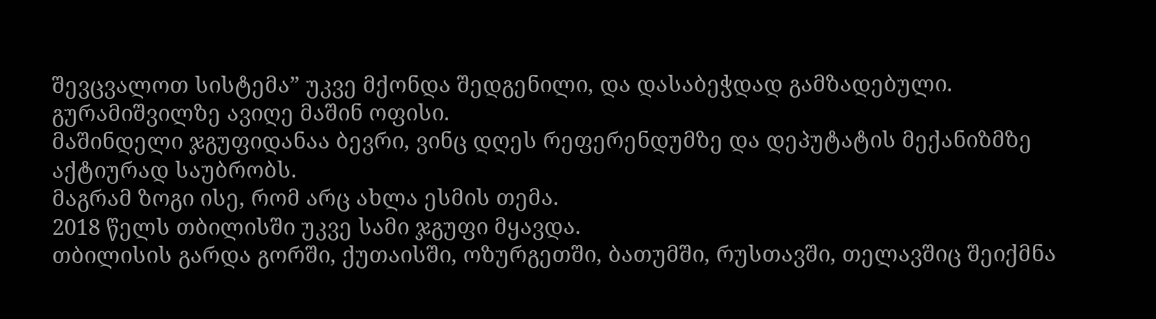შევცვალოთ სისტემა” უკვე მქონდა შედგენილი, და დასაბეჭდად გამზადებული.
გურამიშვილზე ავიღე მაშინ ოფისი.
მაშინდელი ჯგუფიდანაა ბევრი, ვინც დღეს რეფერენდუმზე და დეპუტატის მექანიზმზე აქტიურად საუბრობს.
მაგრამ ზოგი ისე, რომ არც ახლა ესმის თემა.
2018 წელს თბილისში უკვე სამი ჯგუფი მყავდა.
თბილისის გარდა გორში, ქუთაისში, ოზურგეთში, ბათუმში, რუსთავში, თელავშიც შეიქმნა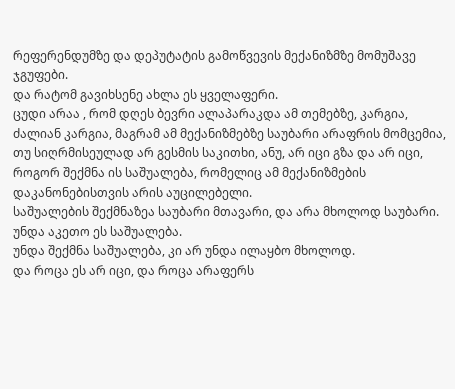რეფერენდუმზე და დეპუტატის გამოწვევის მექანიზმზე მომუშავე ჯგუფები.
და რატომ გავიხსენე ახლა ეს ყველაფერი.
ცუდი არაა , რომ დღეს ბევრი ალაპარაკდა ამ თემებზე, კარგია, ძალიან კარგია, მაგრამ ამ მექანიზმებზე საუბარი არაფრის მომცემია, თუ სიღრმისეულად არ გესმის საკითხი, ანუ, არ იცი გზა და არ იცი, როგორ შექმნა ის საშუალება, რომელიც ამ მექანიზმების დაკანონებისთვის არის აუცილებელი.
საშუალების შექმნაზეა საუბარი მთავარი, და არა მხოლოდ საუბარი.
უნდა აკეთო ეს საშუალება.
უნდა შექმნა საშუალება, კი არ უნდა ილაყბო მხოლოდ.
და როცა ეს არ იცი, და როცა არაფერს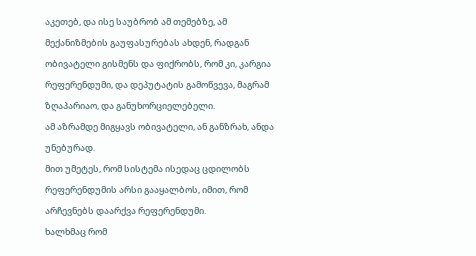აკეთებ, და ისე საუბრობ ამ თემებზე, ამ მექანიზმების გაუფასურებას ახდენ, რადგან ობივატელი გისმენს და ფიქრობს, რომ კი, კარგია რეფერენდუმი, და დეპუტატის გამოწვევა, მაგრამ ზღაპარიაო, და განუხორციელებელი.
ამ აზრამდე მიგყავს ობივატელი, ან განზრახ, ანდა უნებურად.
მით უმეტეს, რომ სისტემა ისედაც ცდილობს რეფერენდუმის არსი გააყალბოს, იმით, რომ არჩევნებს დაარქვა რეფერენდუმი.
ხალხმაც რომ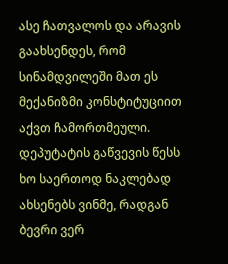ასე ჩათვალოს და არავის გაახსენდეს, რომ სინამდვილეში მათ ეს მექანიზმი კონსტიტუციით აქვთ ჩამორთმეული.
დეპუტატის გაწვევის წესს ხო საერთოდ ნაკლებად ახსენებს ვინმე, რადგან ბევრი ვერ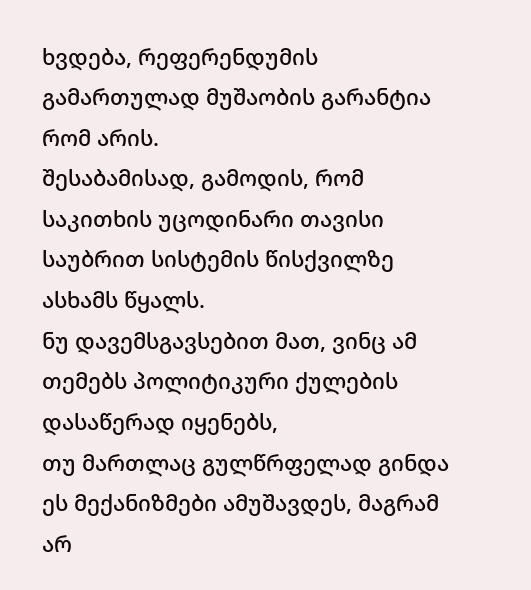ხვდება, რეფერენდუმის გამართულად მუშაობის გარანტია რომ არის.
შესაბამისად, გამოდის, რომ საკითხის უცოდინარი თავისი საუბრით სისტემის წისქვილზე ასხამს წყალს.
ნუ დავემსგავსებით მათ, ვინც ამ თემებს პოლიტიკური ქულების დასაწერად იყენებს,
თუ მართლაც გულწრფელად გინდა ეს მექანიზმები ამუშავდეს, მაგრამ არ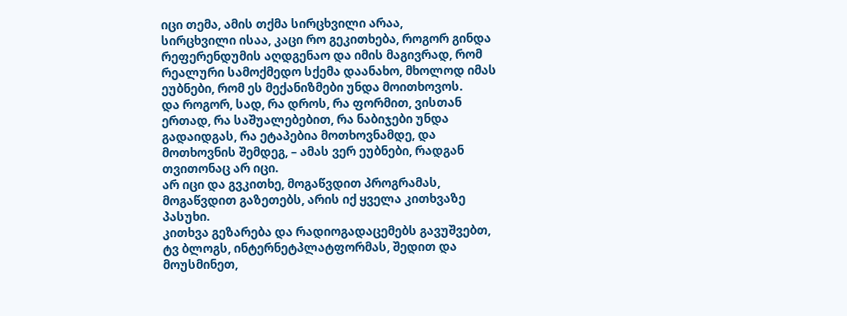იცი თემა, ამის თქმა სირცხვილი არაა,
სირცხვილი ისაა, კაცი რო გეკითხება, როგორ გინდა რეფერენდუმის აღდგენაო და იმის მაგივრად, რომ რეალური სამოქმედო სქემა დაანახო, მხოლოდ იმას ეუბნები, რომ ეს მექანიზმები უნდა მოითხოვოს.
და როგორ, სად, რა დროს, რა ფორმით, ვისთან ერთად, რა საშუალებებით, რა ნაბიჯები უნდა გადაიდგას, რა ეტაპებია მოთხოვნამდე, და მოთხოვნის შემდეგ, – ამას ვერ ეუბნები, რადგან თვითონაც არ იცი.
არ იცი და გვკითხე, მოგაწვდით პროგრამას, მოგაწვდით გაზეთებს, არის იქ ყველა კითხვაზე პასუხი.
კითხვა გეზარება და რადიოგადაცემებს გავუშვებთ, ტვ ბლოგს, ინტერნეტპლატფორმას, შედით და მოუსმინეთ,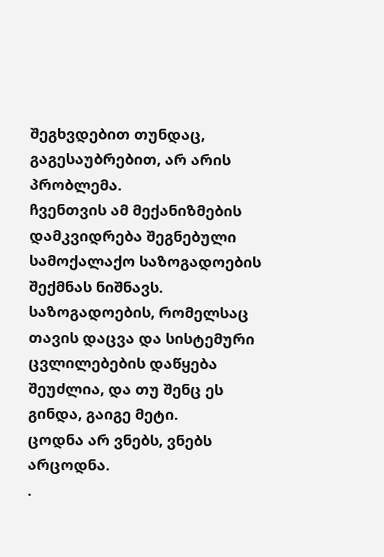შეგხვდებით თუნდაც, გაგესაუბრებით, არ არის პრობლემა.
ჩვენთვის ამ მექანიზმების დამკვიდრება შეგნებული სამოქალაქო საზოგადოების შექმნას ნიშნავს.
საზოგადოების, რომელსაც თავის დაცვა და სისტემური ცვლილებების დაწყება შეუძლია, და თუ შენც ეს გინდა, გაიგე მეტი.
ცოდნა არ ვნებს, ვნებს არცოდნა.
.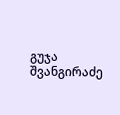გუჯა შვანგირაძე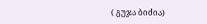( გუჯა ბიძია)